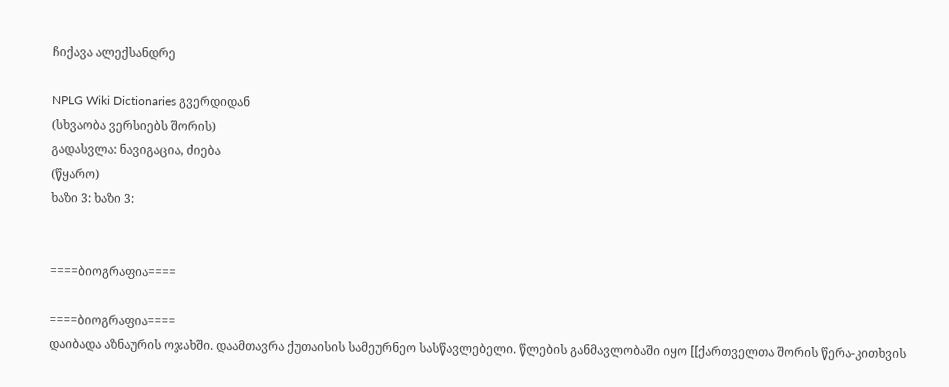ჩიქავა ალექსანდრე

NPLG Wiki Dictionaries გვერდიდან
(სხვაობა ვერსიებს შორის)
გადასვლა: ნავიგაცია, ძიება
(წყარო)
ხაზი 3: ხაზი 3:


====ბიოგრაფია====

====ბიოგრაფია====
დაიბადა აზნაურის ოჯახში. დაამთავრა ქუთაისის სამეურნეო სასწავლებელი. წლების განმავლობაში იყო [[ქართველთა შორის წერა-კითხვის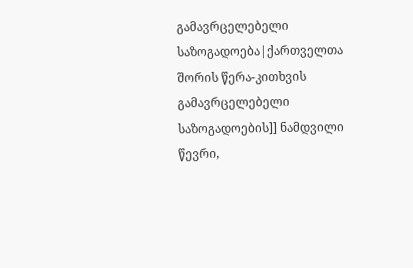გამავრცელებელი საზოგადოება|ქართველთა შორის წერა-კითხვის გამავრცელებელი საზოგადოების]] ნამდვილი წევრი,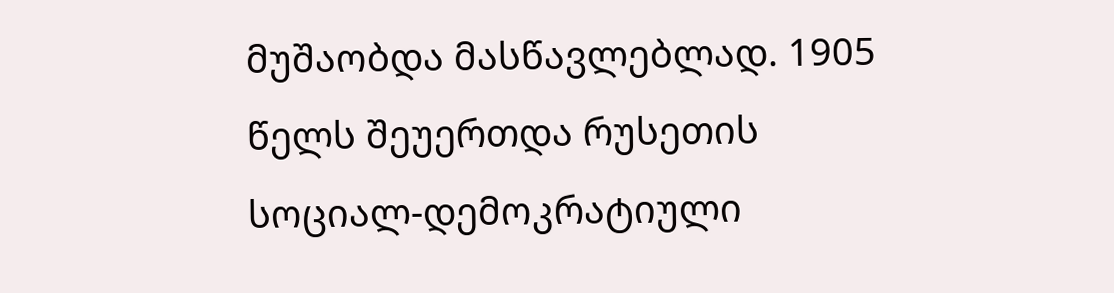მუშაობდა მასწავლებლად. 1905 წელს შეუერთდა რუსეთის სოციალ-დემოკრატიული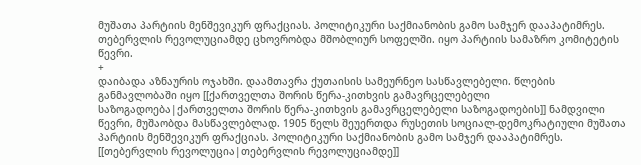მუშათა პარტიის მენშევიკურ ფრაქციას. პოლიტიკური საქმიანობის გამო სამჯერ დააპატიმრეს. თებერვლის რევოლუციამდე ცხოვრობდა მშობლიურ სოფელში. იყო პარტიის სამაზრო კომიტეტის წევრი.
+
დაიბადა აზნაურის ოჯახში. დაამთავრა ქუთაისის სამეურნეო სასწავლებელი. წლების განმავლობაში იყო [[ქართველთა შორის წერა-კითხვის გამავრცელებელი საზოგადოება|ქართველთა შორის წერა-კითხვის გამავრცელებელი საზოგადოების]] ნამდვილი წევრი, მუშაობდა მასწავლებლად. 1905 წელს შეუერთდა რუსეთის სოციალ-დემოკრატიული მუშათა პარტიის მენშევიკურ ფრაქციას. პოლიტიკური საქმიანობის გამო სამჯერ დააპატიმრეს. [[თებერვლის რევოლუცია|თებერვლის რევოლუციამდე]]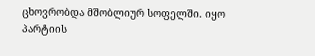ცხოვრობდა მშობლიურ სოფელში. იყო პარტიის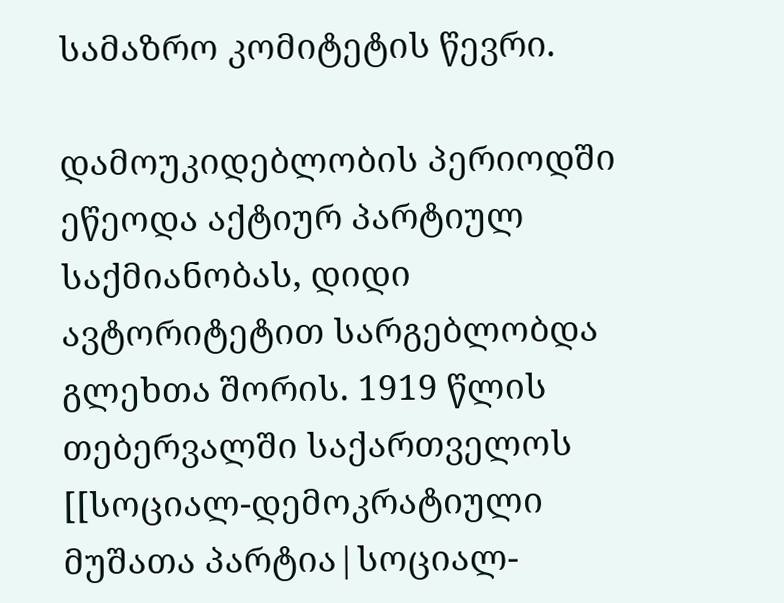სამაზრო კომიტეტის წევრი.

დამოუკიდებლობის პერიოდში ეწეოდა აქტიურ პარტიულ საქმიანობას, დიდი ავტორიტეტით სარგებლობდა გლეხთა შორის. 1919 წლის თებერვალში საქართველოს [[სოციალ-დემოკრატიული მუშათა პარტია|სოციალ-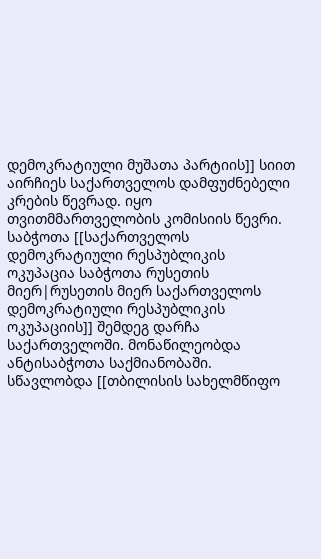დემოკრატიული მუშათა პარტიის]] სიით აირჩიეს საქართველოს დამფუძნებელი კრების წევრად. იყო თვითმმართველობის კომისიის წევრი. საბჭოთა [[საქართველოს დემოკრატიული რესპუბლიკის ოკუპაცია საბჭოთა რუსეთის მიერ|რუსეთის მიერ საქართველოს დემოკრატიული რესპუბლიკის ოკუპაციის]] შემდეგ დარჩა საქართველოში. მონაწილეობდა ანტისაბჭოთა საქმიანობაში. სწავლობდა [[თბილისის სახელმწიფო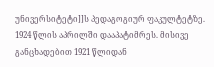უნივერსიტეტი]]ს პედაგოგიურ ფაკულტეტზე. 1924 წლის აპრილში დააპატიმრეს. მისივე განცხადებით 1921 წლიდან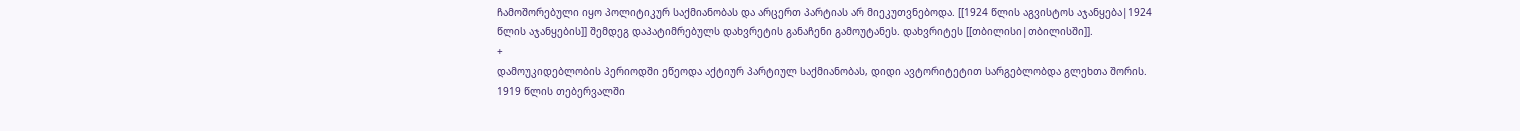ჩამოშორებული იყო პოლიტიკურ საქმიანობას და არცერთ პარტიას არ მიეკუთვნებოდა. [[1924 წლის აგვისტოს აჯანყება|1924 წლის აჯანყების]] შემდეგ დაპატიმრებულს დახვრეტის განაჩენი გამოუტანეს. დახვრიტეს [[თბილისი|თბილისში]].
+
დამოუკიდებლობის პერიოდში ეწეოდა აქტიურ პარტიულ საქმიანობას, დიდი ავტორიტეტით სარგებლობდა გლეხთა შორის. 1919 წლის თებერვალში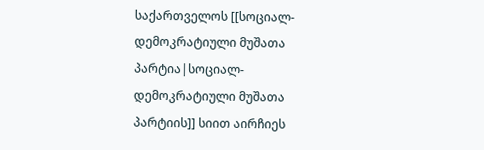საქართველოს [[სოციალ-დემოკრატიული მუშათა პარტია|სოციალ-დემოკრატიული მუშათა პარტიის]] სიით აირჩიეს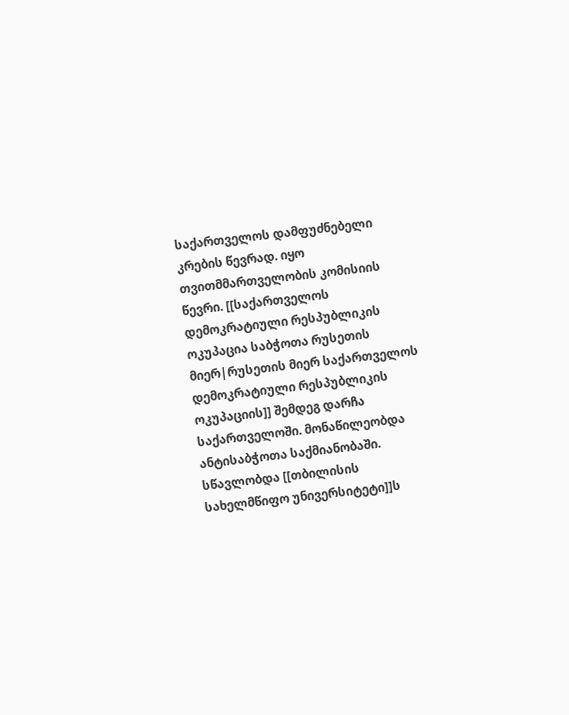საქართველოს დამფუძნებელი კრების წევრად. იყო თვითმმართველობის კომისიის წევრი. [[საქართველოს დემოკრატიული რესპუბლიკის ოკუპაცია საბჭოთა რუსეთის მიერ|რუსეთის მიერ საქართველოს დემოკრატიული რესპუბლიკის ოკუპაციის]] შემდეგ დარჩა საქართველოში. მონაწილეობდა ანტისაბჭოთა საქმიანობაში. სწავლობდა [[თბილისის სახელმწიფო უნივერსიტეტი]]ს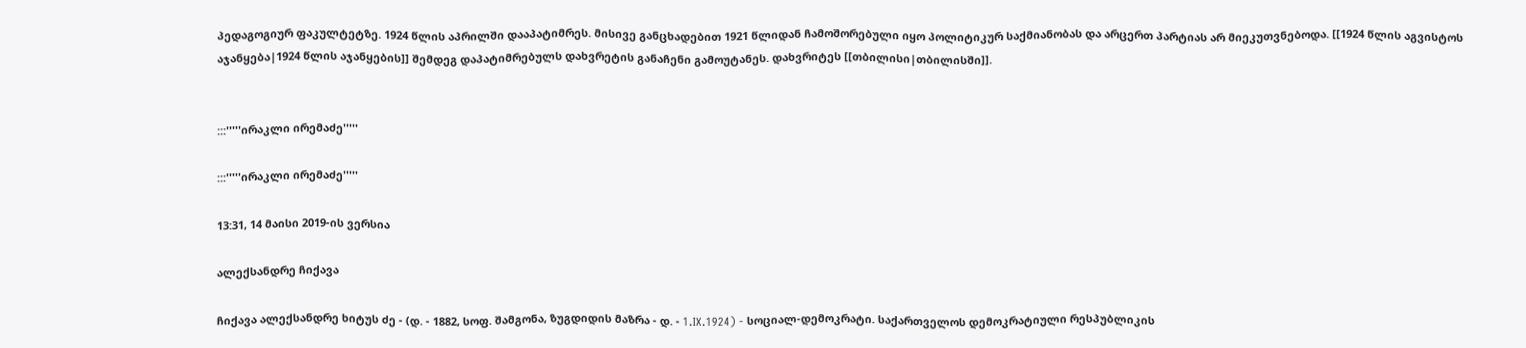პედაგოგიურ ფაკულტეტზე. 1924 წლის აპრილში დააპატიმრეს. მისივე განცხადებით 1921 წლიდან ჩამოშორებული იყო პოლიტიკურ საქმიანობას და არცერთ პარტიას არ მიეკუთვნებოდა. [[1924 წლის აგვისტოს აჯანყება|1924 წლის აჯანყების]] შემდეგ დაპატიმრებულს დახვრეტის განაჩენი გამოუტანეს. დახვრიტეს [[თბილისი|თბილისში]].


:::'''''ირაკლი ირემაძე'''''

:::'''''ირაკლი ირემაძე'''''

13:31, 14 მაისი 2019-ის ვერსია

ალექსანდრე ჩიქავა

ჩიქავა ალექსანდრე ხიტუს ძე - (დ. - 1882, სოფ. შამგონა, ზუგდიდის მაზრა - დ. - 1.IX.1924) - სოციალ-დემოკრატი. საქართველოს დემოკრატიული რესპუბლიკის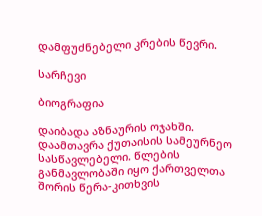დამფუძნებელი კრების წევრი.

სარჩევი

ბიოგრაფია

დაიბადა აზნაურის ოჯახში. დაამთავრა ქუთაისის სამეურნეო სასწავლებელი. წლების განმავლობაში იყო ქართველთა შორის წერა-კითხვის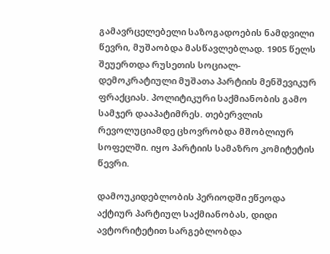გამავრცელებელი საზოგადოების ნამდვილი წევრი, მუშაობდა მასწავლებლად. 1905 წელს შეუერთდა რუსეთის სოციალ-დემოკრატიული მუშათა პარტიის მენშევიკურ ფრაქციას. პოლიტიკური საქმიანობის გამო სამჯერ დააპატიმრეს. თებერვლის რევოლუციამდე ცხოვრობდა მშობლიურ სოფელში. იყო პარტიის სამაზრო კომიტეტის წევრი.

დამოუკიდებლობის პერიოდში ეწეოდა აქტიურ პარტიულ საქმიანობას, დიდი ავტორიტეტით სარგებლობდა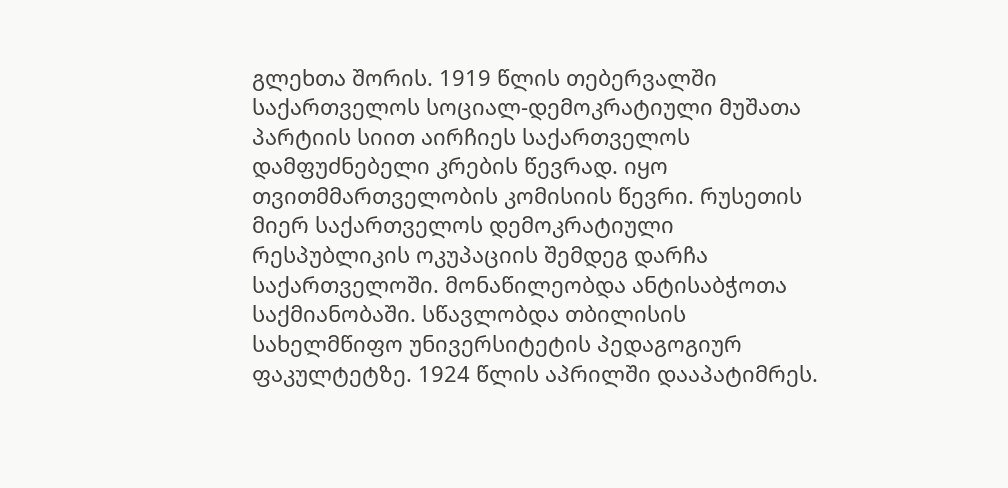გლეხთა შორის. 1919 წლის თებერვალში საქართველოს სოციალ-დემოკრატიული მუშათა პარტიის სიით აირჩიეს საქართველოს დამფუძნებელი კრების წევრად. იყო თვითმმართველობის კომისიის წევრი. რუსეთის მიერ საქართველოს დემოკრატიული რესპუბლიკის ოკუპაციის შემდეგ დარჩა საქართველოში. მონაწილეობდა ანტისაბჭოთა საქმიანობაში. სწავლობდა თბილისის სახელმწიფო უნივერსიტეტის პედაგოგიურ ფაკულტეტზე. 1924 წლის აპრილში დააპატიმრეს.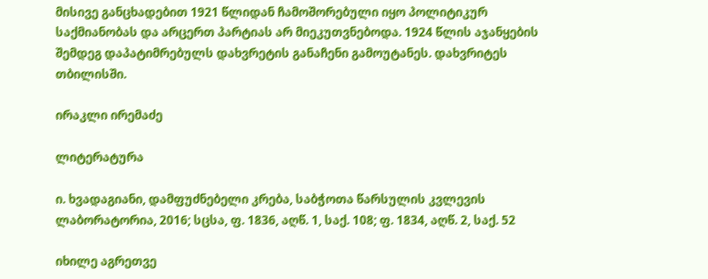მისივე განცხადებით 1921 წლიდან ჩამოშორებული იყო პოლიტიკურ საქმიანობას და არცერთ პარტიას არ მიეკუთვნებოდა. 1924 წლის აჯანყების შემდეგ დაპატიმრებულს დახვრეტის განაჩენი გამოუტანეს. დახვრიტეს თბილისში.

ირაკლი ირემაძე

ლიტერატურა

ი. ხვადაგიანი, დამფუძნებელი კრება, საბჭოთა წარსულის კვლევის ლაბორატორია, 2016; სცსა, ფ. 1836, აღწ. 1, საქ. 108; ფ. 1834, აღწ. 2, საქ. 52

იხილე აგრეთვე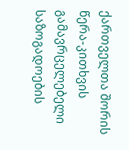ქართველთა შორის წერა-კითხვის გამავრცელებელი საზოგადოების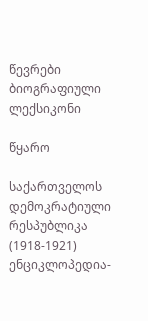წევრები ბიოგრაფიული ლექსიკონი

წყარო

საქართველოს დემოკრატიული რესპუბლიკა (1918-1921) ენციკლოპედია-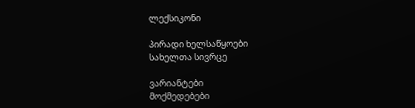ლექსიკონი

პირადი ხელსაწყოები
სახელთა სივრცე

ვარიანტები
მოქმედებები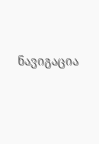ნავიგაცია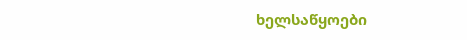ხელსაწყოები